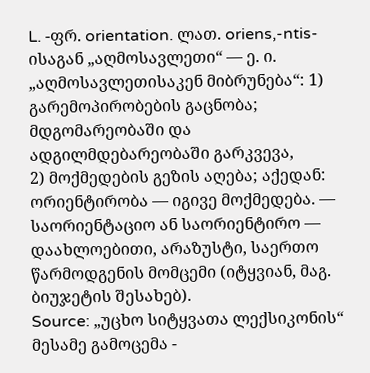L. -ფრ. orientation. ლათ. oriens,-ntis-ისაგან „აღმოსავლეთი“ — ე. ი. „აღმოსავლეთისაკენ მიბრუნება“: 1) გარემოპირობების გაცნობა; მდგომარეობაში და ადგილმდებარეობაში გარკვევა,
2) მოქმედების გეზის აღება; აქედან: ორიენტირობა — იგივე მოქმედება. — საორიენტაციო ან საორიენტირო — დაახლოებითი, არაზუსტი, საერთო წარმოდგენის მომცემი (იტყვიან, მაგ. ბიუჯეტის შესახებ).
Source: „უცხო სიტყვათა ლექსიკონის“ მესამე გამოცემა -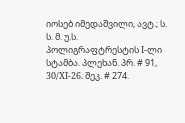იოსებ იმედაშვილი, ავტ.; ს. ს. მ. უ.ს. პოლიგრაფტრესტის I-ლი სტამბა. პლეხან. პრ. # 91, 30/XI-26. შეკ. # 274.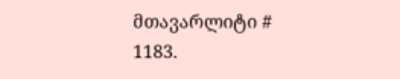მთავარლიტი # 1183.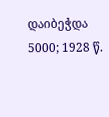დაიბეჭდა 5000; 1928 წ.